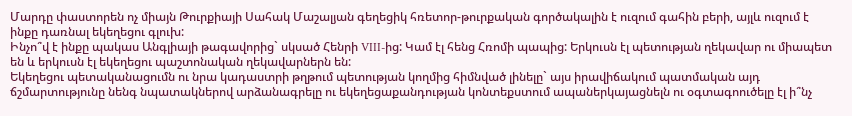Մարդը փաստորեն ոչ միայն Թուրքիայի Սահակ Մաշալյան գեղեցիկ հռետոր-թուրքական գործակալին է ուզում գահին բերի, այլև ուզում է ինքը դառնալ եկեղեցու գլուխ:
Ինչո՞վ է ինքը պակաս Անգլիայի թագավորից` սկսած Հենրի VIII-ից: Կամ էլ հենց Հռոմի պապից: Երկուսն էլ պետության ղեկավար ու միապետ են և երկուսն էլ եկեղեցու պաշտոնական ղեկավարներն են:
Եկեղեցու պետականացումն ու նրա կադաստրի թղթում պետության կողմից հիմնված լինելը` այս իրավիճակում պատմական այդ ճշմարտությունը նենգ նպատակներով արձանագրելը ու եկեղեցաքանդության կոնտեքստում ապաներկայացնելն ու օգտագոուծելը էլ ի՞նչ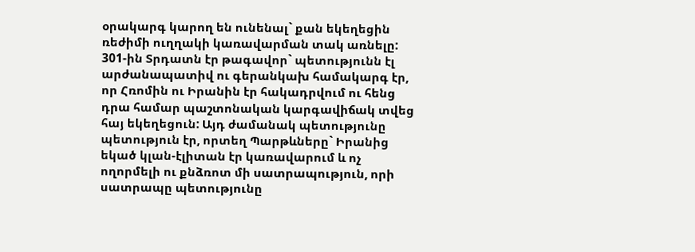օրակարգ կարող են ունենալ` քան եկեղեցին ռեժիմի ուղղակի կառավարման տակ առնելը:
301-ին Տրդատն էր թագավոր` պետությունն էլ արժանապատիվ ու գերանկախ համակարգ էր, որ Հռոմին ու Իրանին էր հակադրվում ու հենց դրա համար պաշտոնական կարգավիճակ տվեց հայ եկեղեցուն: Այդ ժամանակ պետությունը պետություն էր, որտեղ Պարթևները` Իրանից եկած կլան-էլիտան էր կառավարում և ոչ ողորմելի ու քնձռոտ մի սատրապություն, որի սատրապը պետությունը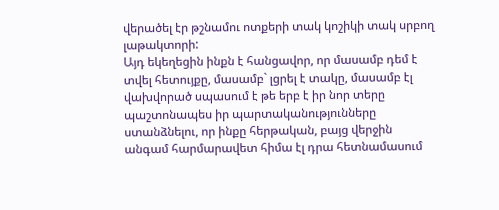վերածել էր թշնամու ոտքերի տակ կոշիկի տակ սրբող լաթակտորի:
Այդ եկեղեցին ինքն է հանցավոր, որ մասամբ դեմ է տվել հետույքը, մասամբ` լցրել է տակը, մասամբ էլ վախվորած սպասում է թե երբ է իր նոր տերը պաշտոնապես իր պարտականությունները ստանձնելու, որ ինքը հերթական, բայց վերջին անգամ հարմարավետ հիմա էլ դրա հետնամասում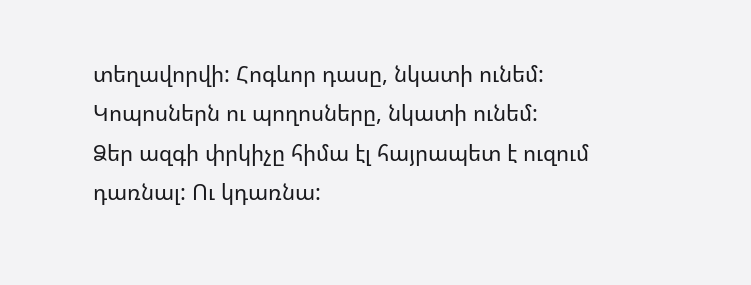տեղավորվի: Հոգևոր դասը, նկատի ունեմ: Կոպոսներն ու պողոսները, նկատի ունեմ:
Ձեր ազգի փրկիչը հիմա էլ հայրապետ է ուզում դառնալ: Ու կդառնա: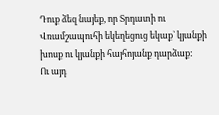Դուք ձեզ նայեք, որ Տրդատի ու Վռամշապուհի եկեղեցուց եկաք` կյանքի խոսք ու կյանքի հայհոյանք դարձաք:
Ու այդ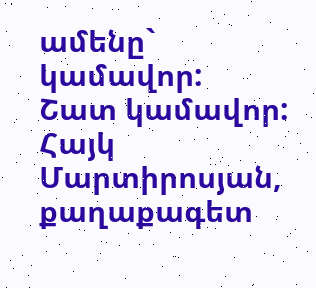ամենը` կամավոր:
Շատ կամավոր:
Հայկ Մարտիրոսյան, քաղաքագետ